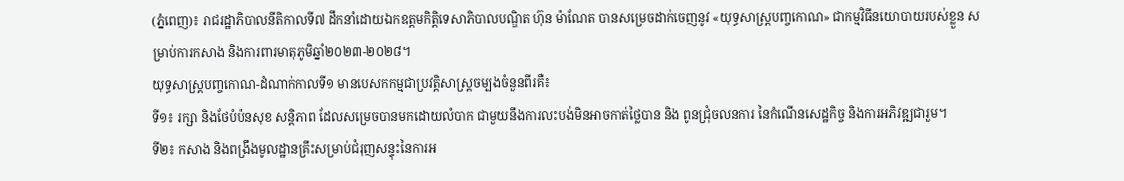(ភ្នំពេញ)៖ រាជរដ្ឋាភិបាលនីតិកាលទី៧ ដឹកនាំដោយឯកឧត្តមកិត្តិទេសាភិបាលបណ្ឌិត ហ៊ុន ម៉ាណែត បានសម្រេចដាក់ចេញនូវ «យុទ្ធសាស្ត្របញ្ចកោណ» ជាកម្មវិធីនយោបាយរបស់ខ្លួន សម្រាប់ការកសាង និងការពារមាតុភូមិឆ្នាំ២០២៣-២០២៨។
យុទ្ធសាស្ត្របញ្ចកោណ-ដំណាក់កាលទី១ មានបេសកកម្មជាប្រវត្តិសាស្ត្រចម្បងចំនួនពីរគឺ៖
ទី១៖ រក្សា និងថែបំប៉នសុខ សន្តិភាព ដែលសម្រេចបានមកដោយលំបាក ជាមួយនឹងការលះបង់មិនអាចកាត់ថ្លៃបាន និង ពូនជ្រុំចលនការ នៃកំណើនសេដ្ឋកិច្ច និងការអភិវឌ្ឍជារួម។
ទី២៖ កសាង និងពង្រឹងមូលដ្ឋានគ្រឹះសម្រាប់ជំរុញសន្ទុះនៃការអ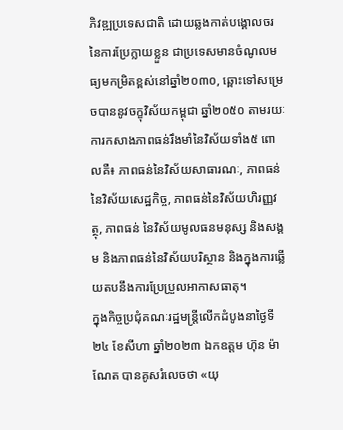ភិវឌ្ឍប្រទេសជាតិ ដោយឆ្លងកាត់បង្គោលចរនៃការប្រែក្លាយខ្លួន ជាប្រទេសមានចំណូលមធ្យមកម្រិតខ្ពស់នៅឆ្នាំ២០៣០, ឆ្ពោះទៅសម្រេចបាននូវចក្ខុវិស័យកម្ពុជា ឆ្នាំ២០៥០ តាមរយៈការកសាងភាពធន់រឹងមាំនៃវិស័យទាំង៥ ពោលគឺ៖ ភាពធន់នៃវិស័យសាធារណៈ, ភាពធន់នៃវិស័យសេដ្ឋកិច្ច, ភាពធន់នៃវិស័យហិរញ្ញវត្ថុ, ភាពធន់ នៃវិស័យមូលធនមនុស្ស និងសង្គម និងភាពធន់នៃវិស័យបរិស្ថាន និងក្នុងការឆ្លើយតបនឹងការប្រែប្រួលអាកាសធាតុ។
ក្នុងកិច្ចប្រជុំគណៈរដ្ឋមន្ត្រីលើកដំបូងនាថ្ងៃទី២៤ ខែសីហា ឆ្នាំ២០២៣ ឯកឧត្តម ហ៊ុន ម៉ាណែត បានគូសរំលេចថា «យុ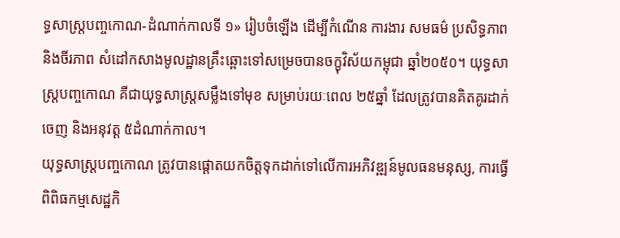ទ្ធសាស្ត្របញ្ចកោណ-ដំណាក់កាលទី ១» រៀបចំឡើង ដើម្បីកំណើន ការងារ សមធម៌ ប្រសិទ្ធភាព និងចីរភាព សំដៅកសាងមូលដ្ឋានគ្រឹះឆ្ពោះទៅសម្រេចបានចក្ខុវិស័យកម្ពុជា ឆ្នាំ២០៥០។ យុទ្ធសាស្ត្របញ្ចកោណ គឺជាយុទ្ធសាស្ត្រសម្លឹងទៅមុខ សម្រាប់រយៈពេល ២៥ឆ្នាំ ដែលត្រូវបានគិតគូរដាក់ចេញ និងអនុវត្ត ៥ដំណាក់កាល។
យុទ្ធសាស្ត្របញ្ចកោណ ត្រូវបានផ្តោតយកចិត្តទុកដាក់ទៅលើការអភិវឌ្ឍន៍មូលធនមនុស្ស, ការធ្វើពិពិធកម្មសេដ្ឋកិ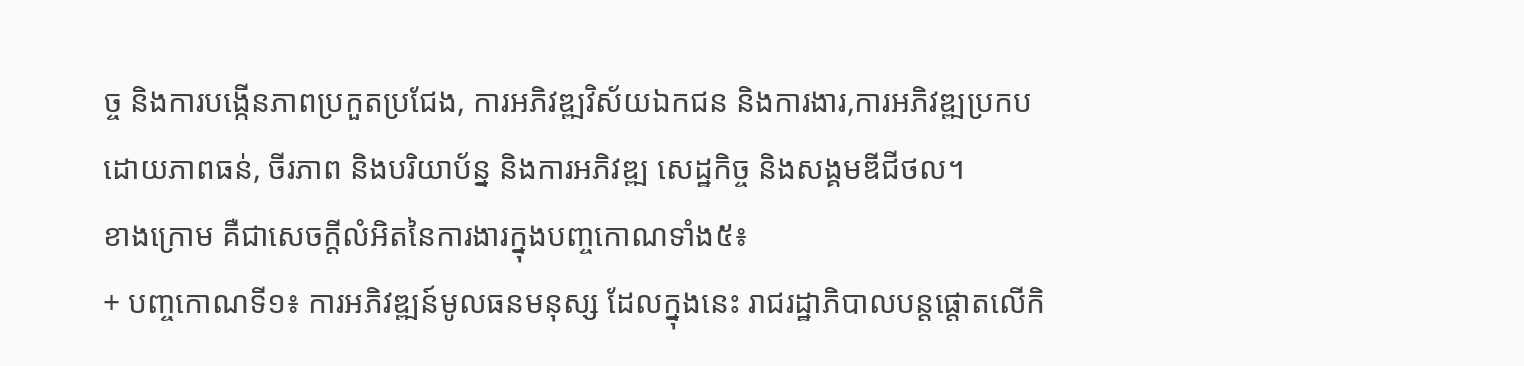ច្ច និងការបង្កើនភាពប្រកួតប្រជែង, ការអភិវឌ្ឍវិស័យឯកជន និងការងារ,ការអភិវឌ្ឍប្រកបដោយភាពធន់, ចីរភាព និងបរិយាប័ន្ន និងការអភិវឌ្ឍ សេដ្ឋកិច្ច និងសង្គមឌីជីថល។
ខាងក្រោម គឺជាសេចក្តីលំអិតនៃការងារក្នុងបញ្ចកោណទាំង៥៖
+ បញ្ចកោណទី១៖ ការអភិវឌ្ឍន៍មូលធនមនុស្ស ដែលក្នុងនេះ រាជរដ្ឋាភិបាលបន្តផ្តោតលើកិ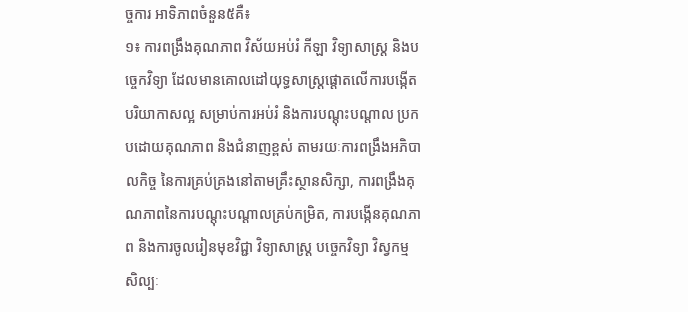ច្ចការ អាទិភាពចំនួន៥គឺ៖
១៖ ការពង្រឹងគុណភាព វិស័យអប់រំ កីឡា វិទ្យាសាស្ត្រ និងបច្ចេកវិទ្យា ដែលមានគោលដៅយុទ្ធសាស្ត្រផ្តោតលើការបង្កើតបរិយាកាសល្អ សម្រាប់ការអប់រំ និងការបណ្តុះបណ្តាល ប្រកបដោយគុណភាព និងជំនាញខ្ពស់ តាមរយៈការពង្រឹងអភិបាលកិច្ច នៃការគ្រប់គ្រងនៅតាមគ្រឹះស្ថានសិក្សា, ការពង្រឹងគុណភាពនៃការបណ្តុះបណ្តាលគ្រប់កម្រិត, ការបង្កើនគុណភាព និងការចូលរៀនមុខវិជ្ជា វិទ្យាសាស្ត្រ បច្ចេកវិទ្យា វិស្វកម្ម សិល្បៈ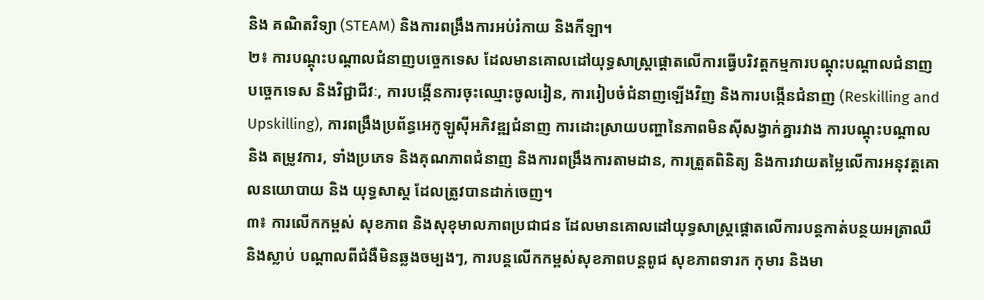និង គណិតវិទ្យា (STEAM) និងការពង្រឹងការអប់រំកាយ និងកីឡា។
២៖ ការបណ្តុះបណ្តាលជំនាញបច្ចេកទេស ដែលមានគោលដៅយុទ្ធសាស្ត្រផ្តោតលើការធ្វើបរិវត្តកម្មការបណ្តុះបណ្តាលជំនាញបច្ចេកទេស និងវិជ្ជាជីវៈ, ការបង្កើនការចុះឈ្មោះចូលរៀន, ការរៀបចំជំនាញឡើងវិញ និងការបង្កើនជំនាញ (Reskilling and Upskilling), ការពង្រឹងប្រព័ន្ធអេកូឡូស៊ីអភិវឌ្ឍជំនាញ ការដោះស្រាយបញ្ហានៃភាពមិនស៊ីសង្វាក់គ្នារវាង ការបណ្តុះបណ្តាល និង តម្រូវការ, ទាំងប្រភេទ និងគុណភាពជំនាញ និងការពង្រឹងការតាមដាន, ការត្រួតពិនិត្យ និងការវាយតម្លៃលើការអនុវត្តគោលនយោបាយ និង យុទ្ធសាស្ត ដែលត្រូវបានដាក់ចេញ។
៣៖ ការលើកកម្ពស់ សុខភាព និងសុខុមាលភាពប្រជាជន ដែលមានគោលដៅយុទ្ធសាស្ត្រផ្តោតលើការបន្តកាត់បន្ថយអត្រាឈឺ និងស្លាប់ បណ្តាលពីជំងឺមិនឆ្លងចម្បងៗ, ការបន្តលើកកម្ពស់សុខភាពបន្តពូជ សុខភាពទារក កុមារ និងមា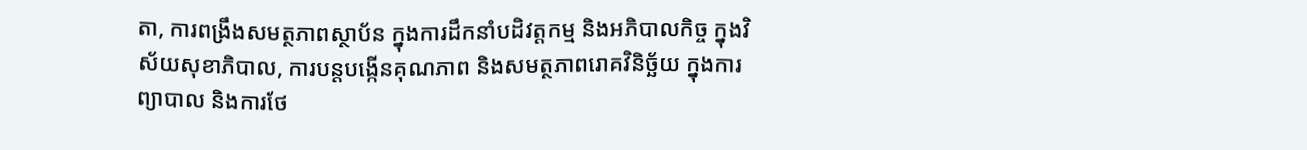តា, ការពង្រឹងសមត្ថភាពស្ថាប័ន ក្នុងការដឹកនាំបដិវត្តកម្ម និងអភិបាលកិច្ច ក្នុងវិស័យសុខាភិបាល, ការបន្តបង្កើនគុណភាព និងសមត្ថភាពរោគវិនិច្ឆ័យ ក្នុងការព្យាបាល និងការថែ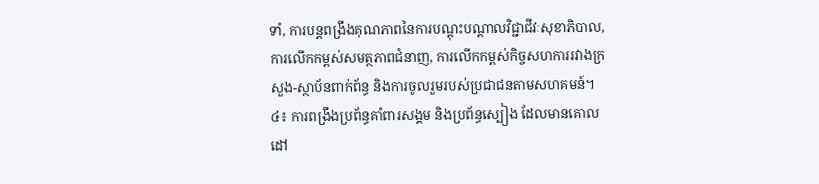ទាំ, ការបន្តពង្រឹងគុណភាពនៃការបណ្តុះបណ្តាលវិជ្ជាជីវៈសុខាភិបាល, ការលើកកម្ពស់សមត្ថភាពជំនាញ, ការលើកកម្ពស់កិច្ចសហការរវាងក្រសួង-ស្ថាប័នពាក់ព័ន្ធ និងការចូលរួមរបស់ប្រជាជនតាមសហគមន៍។
៤៖ ការពង្រឹងប្រព័ន្ធគាំពារសង្គម និងប្រព័ន្ធស្បៀង ដែលមានគោលដៅ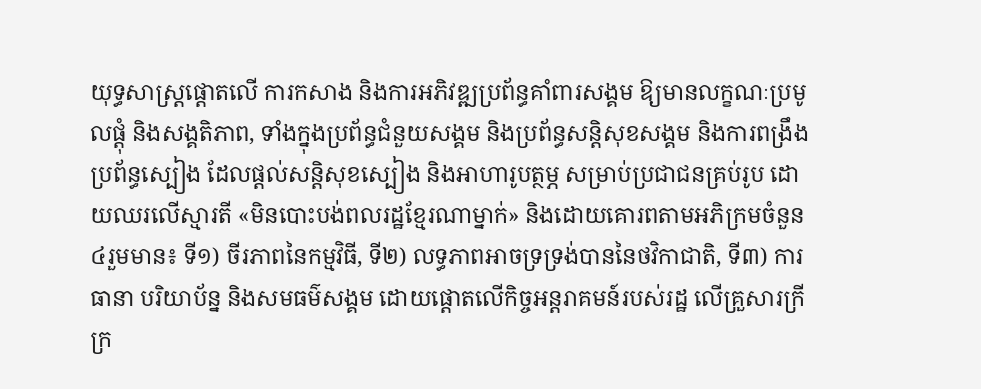យុទ្ធសាស្ត្រផ្តោតលើ ការកសាង និងការអភិវឌ្ឍប្រព័ន្ធគាំពារសង្គម ឱ្យមានលក្ខណៈប្រមូលផ្តុំ និងសង្គតិភាព, ទាំងក្នុងប្រព័ន្ធជំនួយសង្គម និងប្រព័ន្ធសន្តិសុខសង្គម និងការពង្រឹងប្រព័ន្ធស្បៀង ដែលផ្តល់សន្តិសុខស្បៀង និងអាហារូបត្ថម្ភ សម្រាប់ប្រជាជនគ្រប់រូប ដោយឈរលើស្មារតី «មិនបោះបង់ពលរដ្ឋខ្មែរណាម្នាក់» និងដោយគោរពតាមអភិក្រមចំនួន៤រួមមាន៖ ទី១) ចីរភាពនៃកម្មវិធី, ទី២) លទ្ធភាពអាចទ្រទ្រង់បាននៃថវិកាជាតិ, ទី៣) ការធានា បរិយាប័ន្ន និងសមធម៌សង្គម ដោយផ្តោតលើកិច្ចអន្តរាគមន៍របស់រដ្ឋ លើគ្រួសារក្រីក្រ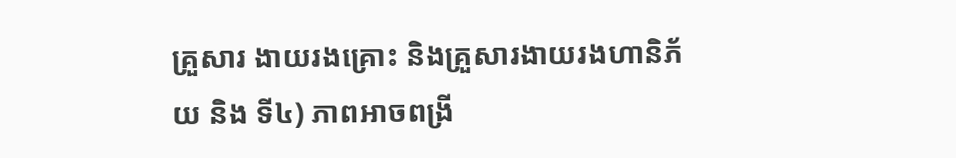គ្រួសារ ងាយរងគ្រោះ និងគ្រួសារងាយរងហានិភ័យ និង ទី៤) ភាពអាចពង្រី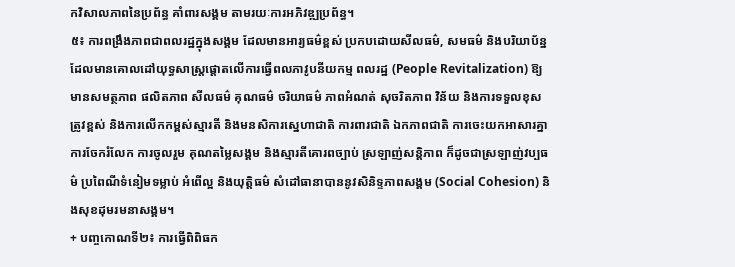កវិសាលភាពនៃប្រព័ន្ធ គាំពារសង្គម តាមរយៈការអភិវឌ្ឍប្រព័ន្ធ។
៥៖ ការពង្រឹងភាពជាពលរដ្ឋក្នុងសង្គម ដែលមានអារ្យធម៌ខ្ពស់ ប្រកបដោយសីលធម៌, សមធម៌ និងបរិយាប័ន្ន ដែលមានគោលដៅយុទ្ធសាស្ត្រផ្តោតលើការធ្វើពលភាវូបនីយកម្ម ពលរដ្ឋ (People Revitalization) ឱ្យមានសមត្ថភាព ផលិតភាព សីលធម៌ គុណធម៌ ចរិយាធម៌ ភាពអំណត់ សុចរិតភាព វិន័យ និងការទទួលខុសត្រូវខ្ពស់ និងការលើកកម្ពស់ស្មារតី និងមនសិការស្នេហាជាតិ ការពារជាតិ ឯកភាពជាតិ ការចេះយកអាសារគ្នា ការចែករំលែក ការចូលរួម គុណតម្លៃសង្គម និងស្មារតីគោរពច្បាប់ ស្រឡាញ់សន្តិភាព ក៏ដូចជាស្រឡាញ់វប្បធម៌ ប្រពៃណីទំនៀមទម្លាប់ អំពើល្អ និងយុត្តិធម៌ សំដៅធានាបាននូវសិនិទ្ទភាពសង្គម (Social Cohesion) និងសុខដុមរមនាសង្គម។
+ បញ្ចកោណទី២៖ ការធ្វើពិពិធក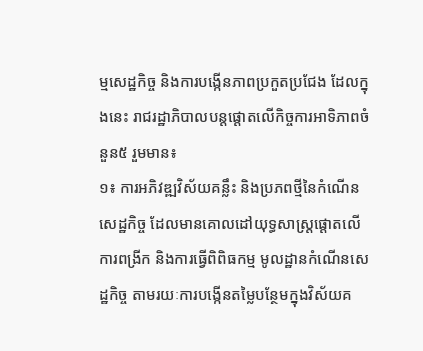ម្មសេដ្ឋកិច្ច និងការបង្កើនភាពប្រកួតប្រជែង ដែលក្នុងនេះ រាជរដ្ឋាភិបាលបន្តផ្តោតលើកិច្ចការអាទិភាពចំនួន៥ រួមមាន៖
១៖ ការអភិវឌ្ឍវិស័យគន្លឹះ និងប្រភពថ្មីនៃកំណើនសេដ្ឋកិច្ច ដែលមានគោលដៅយុទ្ធសាស្ត្រផ្តោតលើការពង្រីក និងការធ្វើពិពិធកម្ម មូលដ្ឋានកំណើនសេដ្ឋកិច្ច តាមរយៈការបង្កើនតម្លៃបន្ថែមក្នុងវិស័យគ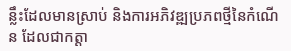ន្លឹះដែលមានស្រាប់ និងការអភិវឌ្ឍប្រភពថ្មីនៃកំណើន ដែលជាកត្តា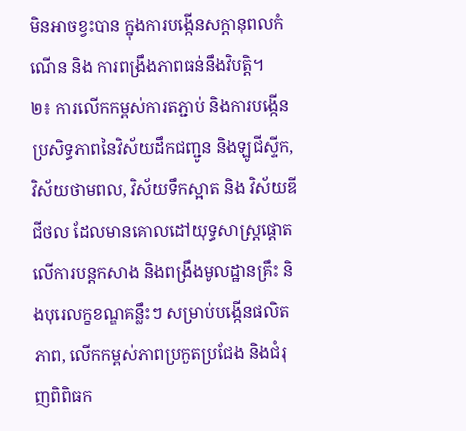មិនអាចខ្វះបាន ក្នុងការបង្កើនសក្តានុពលកំណើន និង ការពង្រឹងភាពធន់នឹងវិបត្តិ។
២៖ ការលើកកម្ពស់ការតភ្ជាប់ និងការបង្កើនប្រសិទ្ធភាពនៃវិស័យដឹកជញ្ជូន និងឡូជីស្ទីក, វិស័យថាមពល, វិស័យទឹកស្អាត និង វិស័យឌីជីថល ដែលមានគោលដៅយុទ្ធសាស្ត្រផ្តោតលើការបន្តកសាង និងពង្រឹងមូលដ្ឋានគ្រឹះ និងបុរេលក្ខខណ្ឌគន្លឹះៗ សម្រាប់បង្កើនផលិតភាព, លើកកម្ពស់ភាពប្រកួតប្រជែង និងជំរុញពិពិធក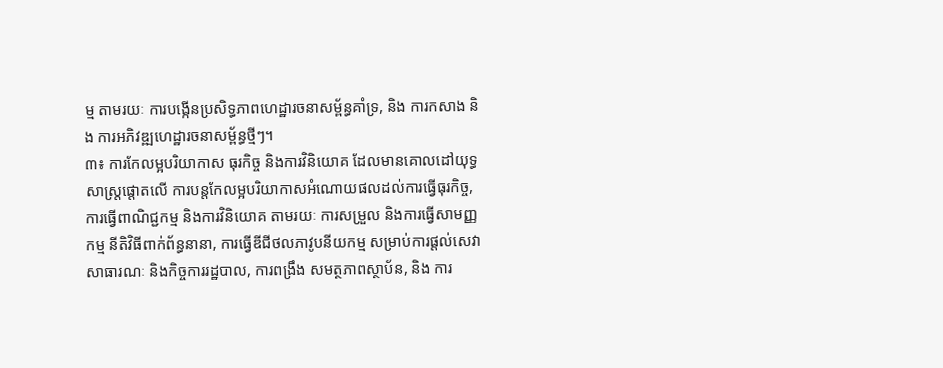ម្ម តាមរយៈ ការបង្កើនប្រសិទ្ធភាពហេដ្ឋារចនាសម្ព័ន្ធគាំទ្រ, និង ការកសាង និង ការអភិវឌ្ឍហេដ្ឋារចនាសម្ព័ន្ធថ្មីៗ។
៣៖ ការកែលម្អបរិយាកាស ធុរកិច្ច និងការវិនិយោគ ដែលមានគោលដៅយុទ្ធសាស្ត្រផ្ដោតលើ ការបន្តកែលម្អបរិយាកាសអំណោយផលដល់ការធ្វើធុរកិច្ច, ការធ្វើពាណិជ្ជកម្ម និងការវិនិយោគ តាមរយៈ ការសម្រួល និងការធ្វើសាមញ្ញកម្ម នីតិវិធីពាក់ព័ន្ធនានា, ការធ្វើឌីជីថលភាវូបនីយកម្ម សម្រាប់ការផ្តល់សេវាសាធារណៈ និងកិច្ចការរដ្ឋបាល, ការពង្រឹង សមត្ថភាពស្ថាប័ន, និង ការ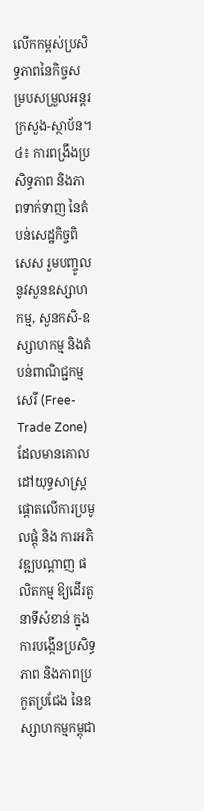លើកកម្ពស់ប្រសិទ្ធភាពនៃកិច្ចសម្របសម្រួលអន្តរក្រសួង-ស្ថាប័ន។
៤៖ ការពង្រឹងប្រសិទ្ធភាព និងភាពទាក់ទាញ នៃតំបន់សេដ្ឋកិច្ចពិសេស រួមបញ្ចូលនូវសួនឧស្សាហកម្ម, សួនកសិ-ឧស្សាហកម្ម និងតំបន់ពាណិជ្ជកម្មសេរី (Free-Trade Zone) ដែលមានគោលដៅយុទ្ធសាស្ត្រផ្តោតលើការប្រមូលផ្តុំ និង ការអភិវឌ្ឍបណ្ដាញ ផលិតកម្ម ឱ្យដើរតួនាទីសំខាន់ ក្នុងការបង្កើនប្រសិទ្ធភាព និងភាពប្រកួតប្រជែង នៃឧស្សាហកម្មកម្ពុជា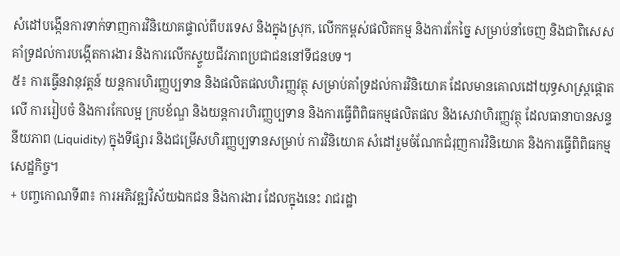សំដៅបង្កើនការទាក់ទាញការវិនិយោគផ្ទាល់ពីបរទេស និងក្នុងស្រុក, លើកកម្ពស់ផលិតកម្ម និងការកែច្នៃ សម្រាប់នាំចេញ និងជាពិសេស គាំទ្រដល់ការបង្កើតការងារ និងការលើកស្ទួយជីវភាពប្រជាជននៅទីជនបទ។
៥៖ ការធ្វើនវានុវត្តន៍ យន្តការហិរញ្ញប្បទាន និងផលិតផលហិរញ្ញវត្ថុ សម្រាប់គាំទ្រដល់ការវិនិយោគ ដែលមានគោលដៅយុទ្ធសាស្ត្រផ្តោតលើ ការរៀបចំ និងការកែលម្អ ក្របខ័ណ្ឌ និងយន្តការហិរញ្ញប្បទាន និងការធ្វើពិពិធកម្មផលិតផល និងសេវាហិរញ្ញវត្ថុ ដែលធានាបានសន្ទនីយភាព (Liquidity) ក្នុងទីផ្សារ និងជម្រើសហិរញ្ញប្បទានសម្រាប់ ការវិនិយោគ សំដៅរួមចំណែកជំរុញការវិនិយោគ និងការធ្វើពិពិធកម្មសេដ្ឋកិច្ច។
+ បញ្ចកោណទី៣៖ ការអភិវឌ្ឍវិស័យឯកជន និងការងារ ដែលក្នុងនេះ រាជរដ្ឋា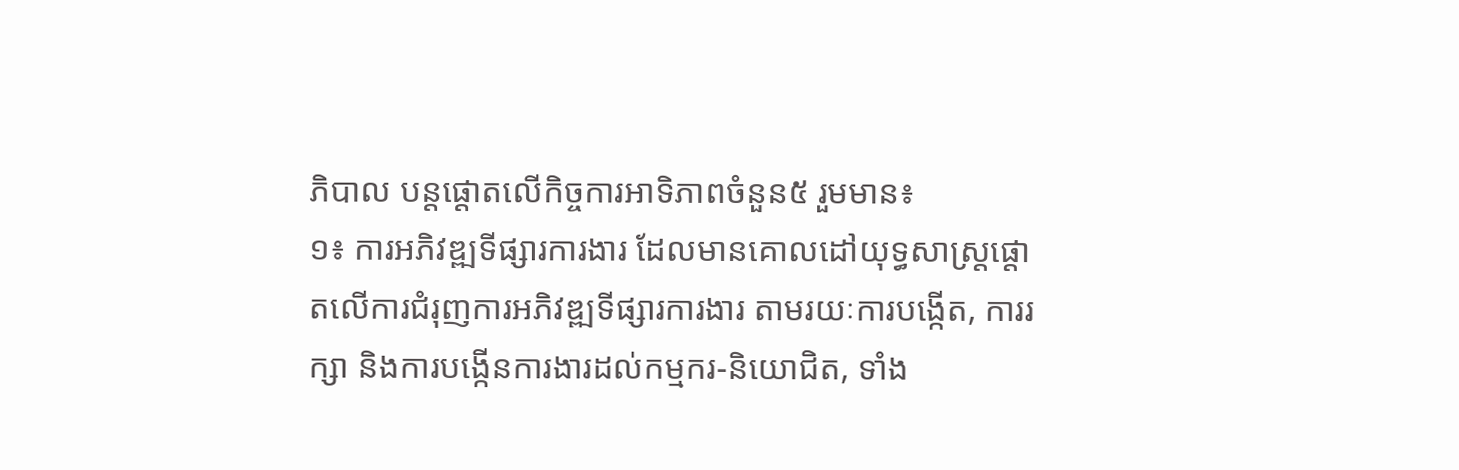ភិបាល បន្តផ្តោតលើកិច្ចការអាទិភាពចំនួន៥ រួមមាន៖
១៖ ការអភិវឌ្ឍទីផ្សារការងារ ដែលមានគោលដៅយុទ្ធសាស្ត្រផ្តោតលើការជំរុញការអភិវឌ្ឍទីផ្សារការងារ តាមរយៈការបង្កើត, ការរក្សា និងការបង្កើនការងារដល់កម្មករ-និយោជិត, ទាំង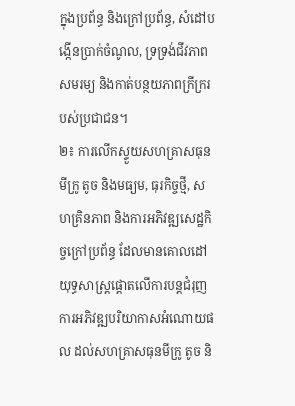ក្នុងប្រព័ន្ធ និងក្រៅប្រព័ន្ធ, សំដៅបង្កើនប្រាក់ចំណូល, ទ្រទ្រង់ជីវភាពសមរម្យ និងកាត់បន្ថយភាពក្រីក្ររបស់ប្រជាជន។
២៖ ការលើកស្ទួយសហគ្រាសធុនមីក្រូ តូច និងមធ្យម, ធុរកិច្ចថ្មី, សហគ្រិនភាព និងការអភិវឌ្ឍសេដ្ឋកិច្ចក្រៅប្រព័ន្ធ ដែលមានគោលដៅយុទ្ធសាស្ត្រផ្តោតលើការបន្តជំរុញការអភិវឌ្ឍបរិយាកាសអំណោយផល ដល់សហគ្រាសធុនមីក្រូ តូច និ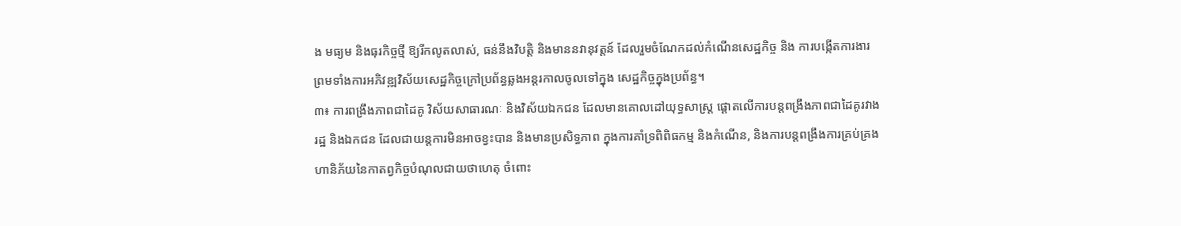ង មធ្យម និងធុរកិច្ចថ្មី ឱ្យរីកលូតលាស់, ធន់នឹងវិបត្តិ និងមាននវានុវត្តន៍ ដែលរួមចំណែកដល់កំណើនសេដ្ឋកិច្ច និង ការបង្កើតការងារ ព្រមទាំងការអភិវឌ្ឍវិស័យសេដ្ឋកិច្ចក្រៅប្រព័ន្ធឆ្លងអន្តរកាលចូលទៅក្នុង សេដ្ឋកិច្ចក្នុងប្រព័ន្ធ។
៣៖ ការពង្រឹងភាពជាដៃគូ វិស័យសាធារណៈ និងវិស័យឯកជន ដែលមានគោលដៅយុទ្ធសាស្ត្រ ផ្តោតលើការបន្តពង្រឹងភាពជាដៃគូរវាងរដ្ឋ និងឯកជន ដែលជាយន្តការមិនអាចខ្វះបាន និងមានប្រសិទ្ធភាព ក្នុងការគាំទ្រពិពិធកម្ម និងកំណើន, និងការបន្តពង្រឹងការគ្រប់គ្រងហានិភ័យនៃកាតព្វកិច្ចបំណុលជាយថាហេតុ ចំពោះ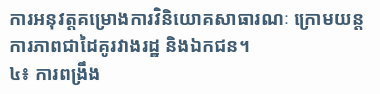ការអនុវត្តគម្រោងការវិនិយោគសាធារណៈ ក្រោមយន្តការភាពជាដៃគូរវាងរដ្ឋ និងឯកជន។
៤៖ ការពង្រឹង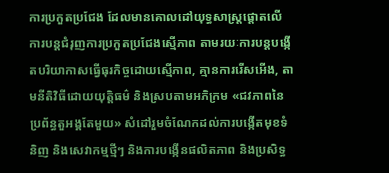ការប្រកួតប្រជែង ដែលមានគោលដៅយុទ្ធសាស្ត្រផ្តោតលើ ការបន្តជំរុញការប្រកួតប្រជែងស្មើភាព តាមរយៈការបន្តបង្កើតបរិយាកាសធ្វើធុរកិច្ចដោយស្មើភាព, គ្មានការរើសអើង, តាមនីតិវិធីដោយយុត្តិធម៌ និងស្របតាមអភិក្រម «ជវភាពនៃប្រព័ន្ធតួអង្គតែមួយ» សំដៅរួមចំណែកដល់ការបង្កើតមុខទំនិញ និងសេវាកម្មថ្មីៗ និងការបង្កើនផលិតភាព និងប្រសិទ្ធ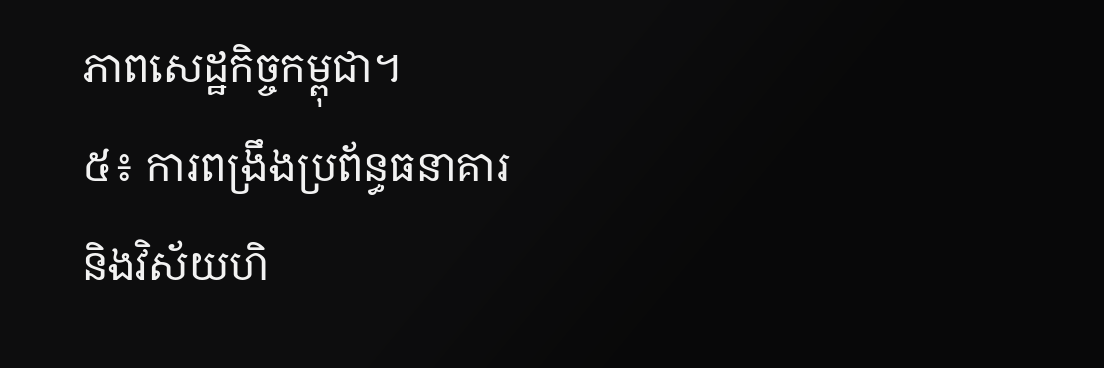ភាពសេដ្ឋកិច្ចកម្ពុជា។
៥៖ ការពង្រឹងប្រព័ន្ធធនាគារ និងវិស័យហិ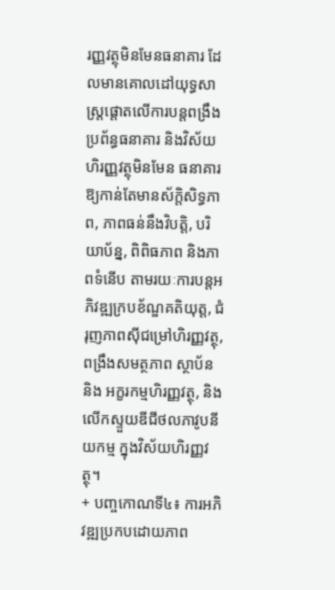រញ្ញវត្ថុមិនមែនធនាគារ ដែលមានគោលដៅយុទ្ធសាស្ត្រផ្តោតលើការបន្តពង្រឹងប្រព័ន្ធធនាគារ និងវិស័យហិរញ្ញវត្ថុមិនមែន ធនាគារ ឱ្យកាន់តែមានស័ក្តិសិទ្ធភាព, ភាពធន់នឹងវិបត្តិ, បរិយាប័ន្ន, ពិពិធភាព និងភាពទំនើប តាមរយៈការបន្តអភិវឌ្ឍក្របខ័ណ្ឌគតិយុត្ត, ជំរុញភាពស៊ីជម្រៅហិរញ្ញវត្ថុ, ពង្រឹងសមត្ថភាព ស្ថាប័ន និង អក្ខរកម្មហិរញ្ញវត្ថុ, និង លើកស្ទួយឌីជីថលភាវូបនីយកម្ម ក្នុងវិស័យហិរញ្ញវត្ថុ។
+ បញ្ចកោណទី៤៖ ការអភិវឌ្ឍប្រកបដោយភាព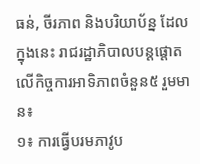ធន់, ចីរភាព និងបរិយាប័ន្ន ដែលក្នុងនេះ រាជរដ្ឋាភិបាលបន្តផ្តោតលើកិច្ចការអាទិភាពចំនួន៥ រួមមាន៖
១៖ ការធ្វើបរមភាវូប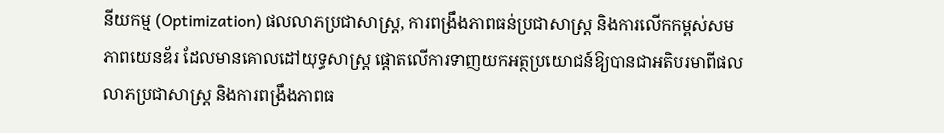នីយកម្ម (Optimization) ផលលាភប្រជាសាស្ត្រ, ការពង្រឹងភាពធន់ប្រជាសាស្ត្រ និងការលើកកម្ពស់សមភាពយេនឌ័រ ដែលមានគោលដៅយុទ្ធសាស្ត្រ ផ្ដោតលើការទាញយកអត្ថប្រយោជន៍ឱ្យបានជាអតិបរមាពីផលលាភប្រជាសាស្ត្រ និងការពង្រឹងភាពធ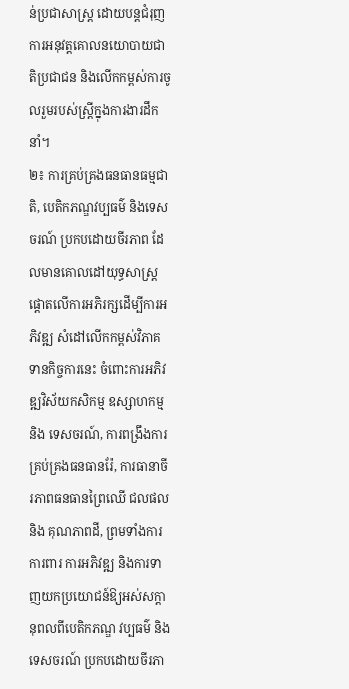ន់ប្រជាសាស្ត្រ ដោយបន្តជំរុញការអនុវត្តគោលនយោបាយជាតិប្រជាជន និងលើកកម្ពស់ការចូលរួមរបស់ស្ត្រីក្នុងការងារដឹកនាំ។
២៖ ការគ្រប់គ្រងធនធានធម្មជាតិ, បេតិកភណ្ឌវប្បធម៌ និងទេសចរណ៍ ប្រកបដោយចីរភាព ដែលមានគោលដៅយុទ្ធសាស្ត្រផ្តោតលើការអភិរក្សដើម្បីការអភិវឌ្ឍ សំដៅលើកកម្ពស់វិភាគទានកិច្ចការនេះ ចំពោះការអភិវឌ្ឍវិស័យកសិកម្ម ឧស្សាហកម្ម និង ទេសចរណ៍, ការពង្រឹងការគ្រប់គ្រងធនធានរ៉ែ, ការធានាចីរភាពធនធានព្រៃឈើ ជលផល និង គុណភាពដី, ព្រមទាំងការការពារ ការអភិវឌ្ឍ និងការទាញយកប្រយោជន៍ឱ្យអស់សក្តានុពលពីបេតិកភណ្ឌ វប្បធម៌ និង ទេសចរណ៍ ប្រកបដោយចីរភា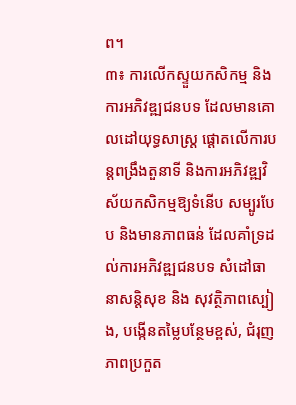ព។
៣៖ ការលើកស្ទួយកសិកម្ម និងការអភិវឌ្ឍជនបទ ដែលមានគោលដៅយុទ្ធសាស្ត្រ ផ្ដោតលើការបន្តពង្រឹងតួនាទី និងការអភិវឌ្ឍវិស័យកសិកម្មឱ្យទំនើប សម្បូរបែប និងមានភាពធន់ ដែលគាំទ្រដល់ការអភិវឌ្ឍជនបទ សំដៅធានាសន្តិសុខ និង សុវត្ថិភាពស្បៀង, បង្កើនតម្លៃបន្ថែមខ្ពស់, ជំរុញភាពប្រកួត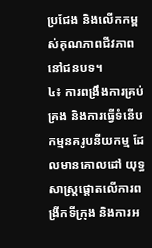ប្រជែង និងលើកកម្ពស់គុណភាពជីវភាពនៅជនបទ។
៤៖ ការពង្រឹងការគ្រប់គ្រង និងការធ្វើទំនើបកម្មនគរូបនីយកម្ម ដែលមានគោលដៅ យុទ្ធសាស្ត្រផ្តោតលើការពង្រីកទីក្រុង និងការអ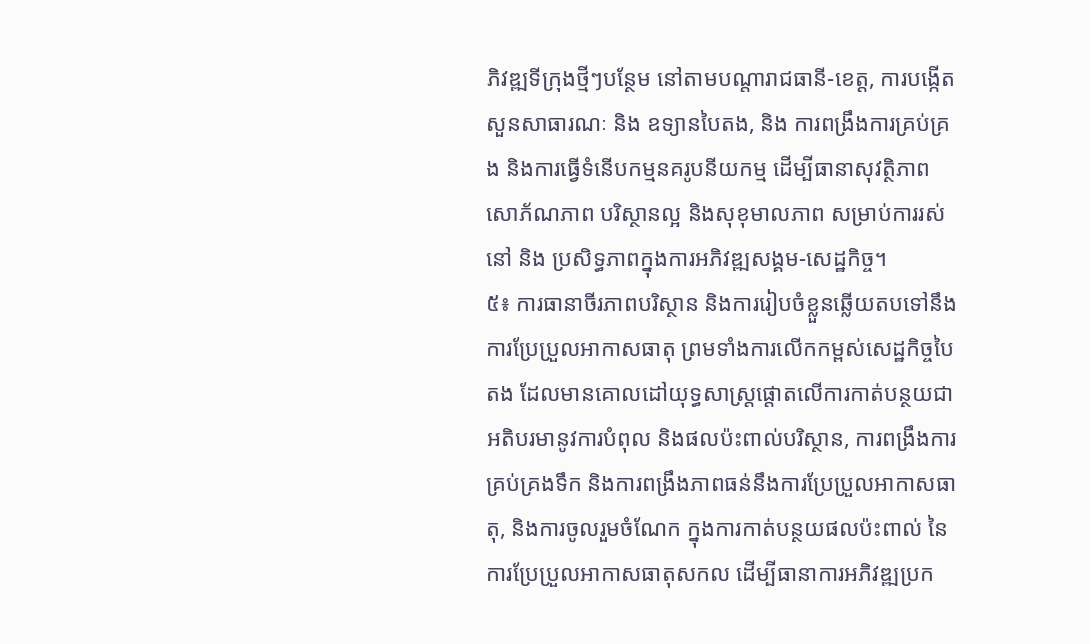ភិវឌ្ឍទីក្រុងថ្មីៗបន្ថែម នៅតាមបណ្តារាជធានី-ខេត្ត, ការបង្កើតសួនសាធារណៈ និង ឧទ្យានបៃតង, និង ការពង្រឹងការគ្រប់គ្រង និងការធ្វើទំនើបកម្មនគរូបនីយកម្ម ដើម្បីធានាសុវត្ថិភាព សោភ័ណភាព បរិស្ថានល្អ និងសុខុមាលភាព សម្រាប់ការរស់នៅ និង ប្រសិទ្ធភាពក្នុងការអភិវឌ្ឍសង្គម-សេដ្ឋកិច្ច។
៥៖ ការធានាចីរភាពបរិស្ថាន និងការរៀបចំខ្លួនឆ្លើយតបទៅនឹងការប្រែប្រួលអាកាសធាតុ ព្រមទាំងការលើកកម្ពស់សេដ្ឋកិច្ចបៃតង ដែលមានគោលដៅយុទ្ធសាស្ត្រផ្តោតលើការកាត់បន្ថយជាអតិបរមានូវការបំពុល និងផលប៉ះពាល់បរិស្ថាន, ការពង្រឹងការគ្រប់គ្រងទឹក និងការពង្រឹងភាពធន់នឹងការប្រែប្រួលអាកាសធាតុ, និងការចូលរួមចំណែក ក្នុងការកាត់បន្ថយផលប៉ះពាល់ នៃការប្រែប្រួលអាកាសធាតុសកល ដើម្បីធានាការអភិវឌ្ឍប្រក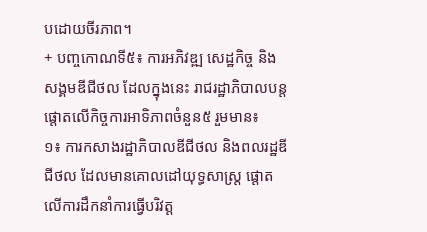បដោយចីរភាព។
+ បញ្ចកោណទី៥៖ ការអភិវឌ្ឍ សេដ្ឋកិច្ច និងសង្គមឌីជីថល ដែលក្នុងនេះ រាជរដ្ឋាភិបាលបន្ត ផ្តោតលើកិច្ចការអាទិភាពចំនួន៥ រួមមាន៖
១៖ ការកសាងរដ្ឋាភិបាលឌីជីថល និងពលរដ្ឋឌីជីថល ដែលមានគោលដៅយុទ្ធសាស្ត្រ ផ្ដោតលើការដឹកនាំការធ្វើបរិវត្ត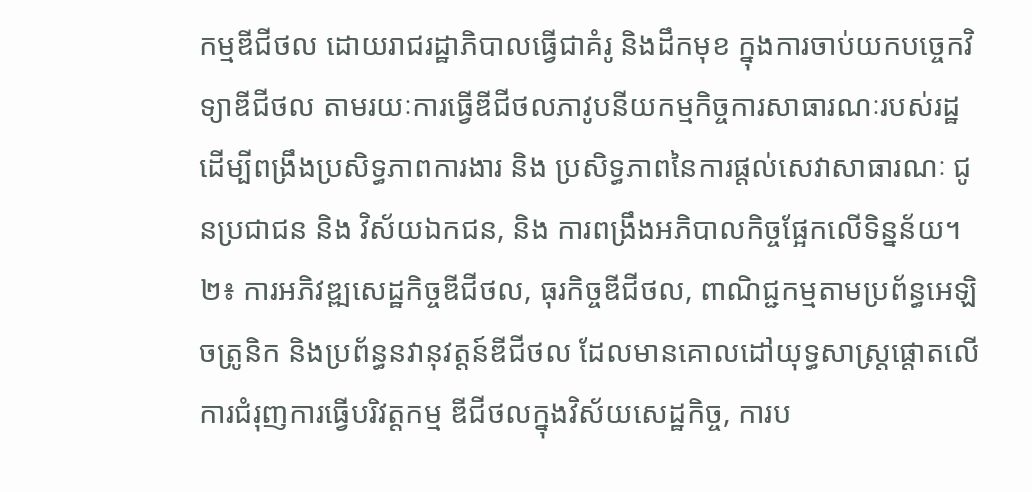កម្មឌីជីថល ដោយរាជរដ្ឋាភិបាលធ្វើជាគំរូ និងដឹកមុខ ក្នុងការចាប់យកបច្ចេកវិទ្យាឌីជីថល តាមរយៈការធ្វើឌីជីថលភាវូបនីយកម្មកិច្ចការសាធារណៈរបស់រដ្ឋ ដើម្បីពង្រឹងប្រសិទ្ធភាពការងារ និង ប្រសិទ្ធភាពនៃការផ្តល់សេវាសាធារណៈ ជូនប្រជាជន និង វិស័យឯកជន, និង ការពង្រឹងអភិបាលកិច្ចផ្អែកលើទិន្នន័យ។
២៖ ការអភិវឌ្ឍសេដ្ឋកិច្ចឌីជីថល, ធុរកិច្ចឌីជីថល, ពាណិជ្ជកម្មតាមប្រព័ន្ធអេឡិចត្រូនិក និងប្រព័ន្ធនវានុវត្តន៍ឌីជីថល ដែលមានគោលដៅយុទ្ធសាស្ត្រផ្តោតលើការជំរុញការធ្វើបរិវត្តកម្ម ឌីជីថលក្នុងវិស័យសេដ្ឋកិច្ច, ការប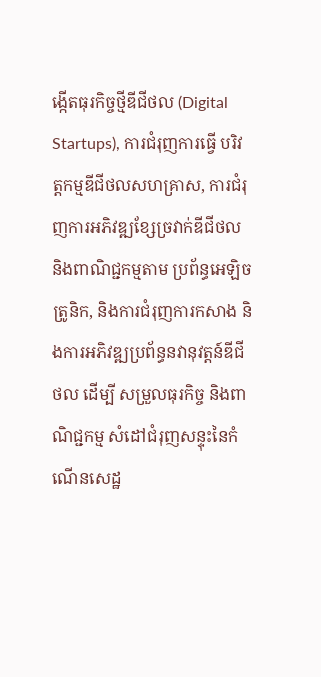ង្កើតធុរកិច្ចថ្មីឌីជីថល (Digital Startups), ការជំរុញការធ្វើ បរិវត្តកម្មឌីជីថលសហគ្រាស, ការជំរុញការអភិវឌ្ឍខ្សែច្រវាក់ឌីជីថល និងពាណិជ្ជកម្មតាម ប្រព័ន្ធអេឡិចត្រូនិក, និងការជំរុញការកសាង និងការអភិវឌ្ឍប្រព័ន្ធនវានុវត្តន៍ឌីជីថល ដើម្បី សម្រួលធុរកិច្ច និងពាណិជ្ជកម្ម សំដៅជំរុញសន្ទុះនៃកំណើនសេដ្ឋ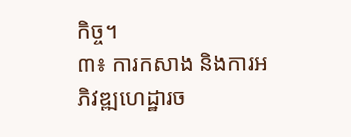កិច្ច។
៣៖ ការកសាង និងការអភិវឌ្ឍហេដ្ឋារច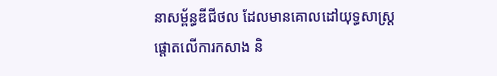នាសម្ព័ន្ធឌីជីថល ដែលមានគោលដៅយុទ្ធសាស្ត្រផ្តោតលើការកសាង និ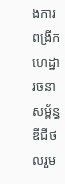ងការពង្រីកហេដ្ឋារចនាសម្ព័ន្ធឌីជីថលរួម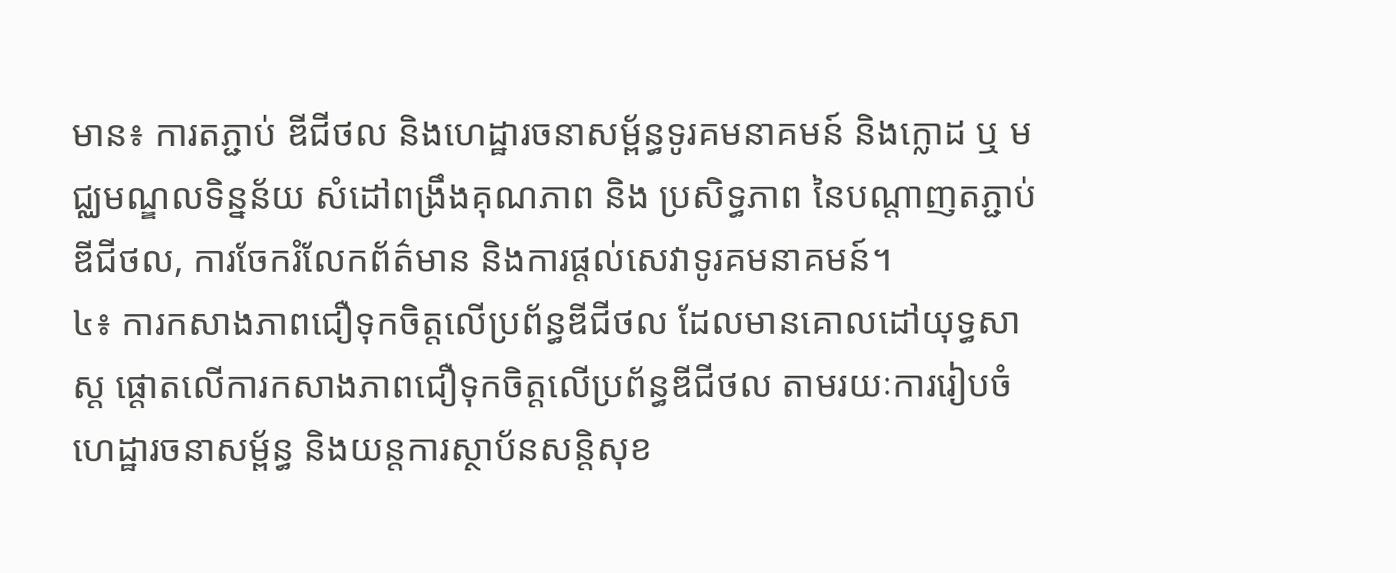មាន៖ ការតភ្ជាប់ ឌីជីថល និងហេដ្ឋារចនាសម្ព័ន្ធទូរគមនាគមន៍ និងក្លោដ ឬ មជ្ឈមណ្ឌលទិន្នន័យ សំដៅពង្រឹងគុណភាព និង ប្រសិទ្ធភាព នៃបណ្តាញតភ្ជាប់ឌីជីថល, ការចែករំលែកព័ត៌មាន និងការផ្តល់សេវាទូរគមនាគមន៍។
៤៖ ការកសាងភាពជឿទុកចិត្តលើប្រព័ន្ធឌីជីថល ដែលមានគោលដៅយុទ្ធសាស្ត ផ្ដោតលើការកសាងភាពជឿទុកចិត្តលើប្រព័ន្ធឌីជីថល តាមរយៈការរៀបចំហេដ្ឋារចនាសម្ព័ន្ធ និងយន្តការស្ថាប័នសន្តិសុខ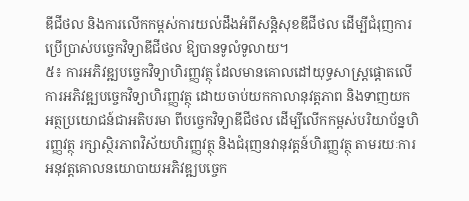ឌីជីថល និងការលើកកម្ពស់ការយល់ដឹងអំពីសន្តិសុខឌីជីថល ដើម្បីជំរុញការប្រើប្រាស់បច្ចេកវិទ្យាឌីជីថល ឱ្យបានទូលំទូលាយ។
៥៖ ការអភិវឌ្ឍបច្ចេកវិទ្យាហិរញ្ញវត្ថុ ដែលមានគោលដៅយុទ្ធសាស្ត្រផ្តោតលើ ការអភិវឌ្ឍបច្ចេកវិទ្យាហិរញ្ញវត្ថុ ដោយចាប់យកកាលានុវត្តភាព និងទាញយកអត្ថប្រយោជន៍ជាអតិបរមា ពីបច្ចេកវិទ្យាឌីជីថល ដើម្បីលើកកម្ពស់បរិយាប័ន្នហិរញ្ញវត្ថុ រក្សាស្ថិរភាពវិស័យហិរញ្ញវត្ថុ និងជំរុញនវានុវត្តន៍ហិរញ្ញវត្ថុ តាមរយៈការអនុវត្តគោលនយោបាយអភិវឌ្ឍបច្ចេក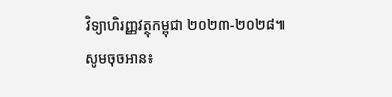វិទ្យាហិរញ្ញវត្ថុកម្ពុជា ២០២៣-២០២៨៕
សូមចុចអាន៖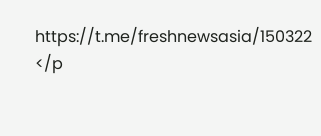https://t.me/freshnewsasia/150322
</p